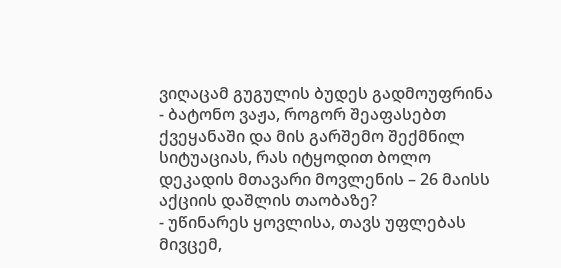ვიღაცამ გუგულის ბუდეს გადმოუფრინა
- ბატონო ვაჟა, როგორ შეაფასებთ ქვეყანაში და მის გარშემო შექმნილ სიტუაციას, რას იტყოდით ბოლო დეკადის მთავარი მოვლენის – 26 მაისს აქციის დაშლის თაობაზე?
- უწინარეს ყოვლისა, თავს უფლებას მივცემ,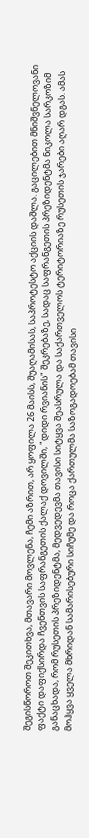შეგისწოროთ შეკითხვა, მთავარი მოვლენა, ჩემი აზრით, არ ყოფილა 26 მაისს, შუაღამისას, საპროტესტო აქციის დაშლა. გაცილებით მნიშვნელოვანი ფაქტი დაფიქსირდა ჩვენთვის საფრანგეთის ქალაქ დოვილში, "დიდი რვიანის" შეკრებაზე, სადაც საფრანგეთის პრეზიდენტმა ნიკოლა სარკოზიმ განაცხადა, რომ რუსეთის პრეზიდენტმა, მედვედევმა თავისი სიტყვა შეასრულა და საქართველოს ტერიტორიაზე რუსეთის ჯარები აღარ დგას. ამას მოჰყვა ყველა მხრიდან სამარისებური სიჩუმე და როცა ქართულმა საზოგადოებამ თავისი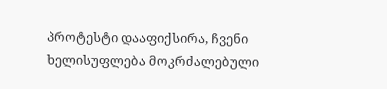პროტესტი დააფიქსირა, ჩვენი ხელისუფლება მოკრძალებული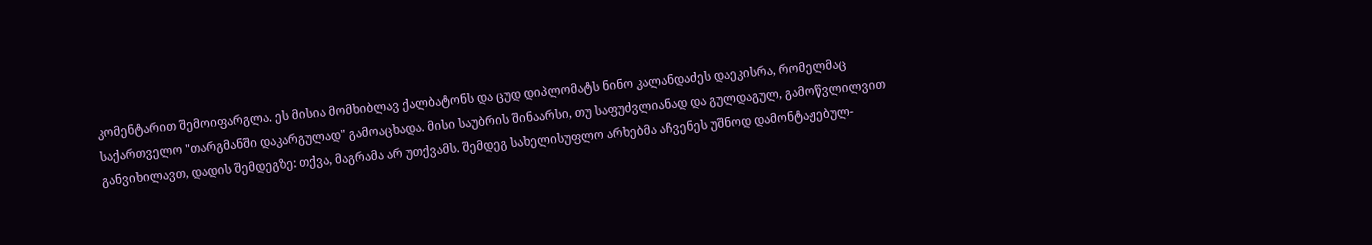კომენტარით შემოიფარგლა. ეს მისია მომხიბლავ ქალბატონს და ცუდ დიპლომატს ნინო კალანდაძეს დაეკისრა, რომელმაც საქართველო "თარგმანში დაკარგულად" გამოაცხადა. მისი საუბრის შინაარსი, თუ საფუძვლიანად და გულდაგულ, გამოწვლილვით განვიხილავთ, დადის შემდეგზე: თქვა, მაგრამა არ უთქვამს. შემდეგ სახელისუფლო არხებმა აჩვენეს უშნოდ დამონტაჟებულ-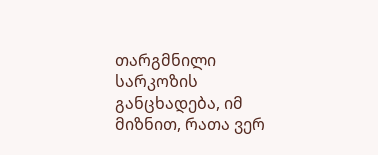თარგმნილი სარკოზის განცხადება, იმ მიზნით, რათა ვერ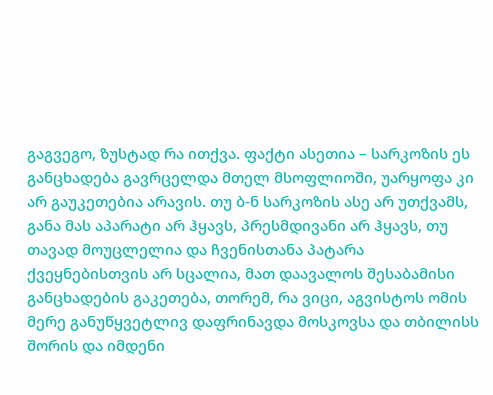გაგვეგო, ზუსტად რა ითქვა. ფაქტი ასეთია – სარკოზის ეს განცხადება გავრცელდა მთელ მსოფლიოში, უარყოფა კი არ გაუკეთებია არავის. თუ ბ-ნ სარკოზის ასე არ უთქვამს, განა მას აპარატი არ ჰყავს, პრესმდივანი არ ჰყავს, თუ თავად მოუცლელია და ჩვენისთანა პატარა ქვეყნებისთვის არ სცალია, მათ დაავალოს შესაბამისი განცხადების გაკეთება, თორემ, რა ვიცი, აგვისტოს ომის მერე განუწყვეტლივ დაფრინავდა მოსკოვსა და თბილისს შორის და იმდენი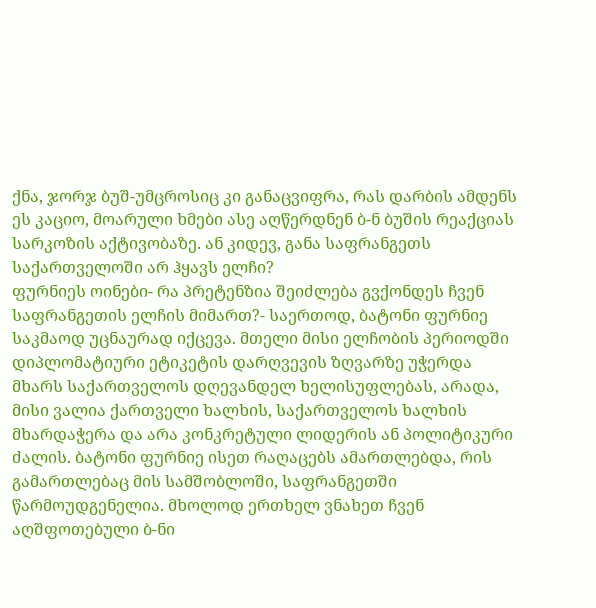ქნა, ჯორჯ ბუშ-უმცროსიც კი განაცვიფრა, რას დარბის ამდენს ეს კაციო, მოარული ხმები ასე აღწერდნენ ბ-ნ ბუშის რეაქციას სარკოზის აქტივობაზე. ან კიდევ, განა საფრანგეთს საქართველოში არ ჰყავს ელჩი?
ფურნიეს ოინები- რა პრეტენზია შეიძლება გვქონდეს ჩვენ საფრანგეთის ელჩის მიმართ?- საერთოდ, ბატონი ფურნიე საკმაოდ უცნაურად იქცევა. მთელი მისი ელჩობის პერიოდში დიპლომატიური ეტიკეტის დარღვევის ზღვარზე უჭერდა მხარს საქართველოს დღევანდელ ხელისუფლებას, არადა, მისი ვალია ქართველი ხალხის, საქართველოს ხალხის მხარდაჭერა და არა კონკრეტული ლიდერის ან პოლიტიკური ძალის. ბატონი ფურნიე ისეთ რაღაცებს ამართლებდა, რის გამართლებაც მის სამშობლოში, საფრანგეთში წარმოუდგენელია. მხოლოდ ერთხელ ვნახეთ ჩვენ აღშფოთებული ბ-ნი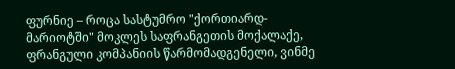ფურნიე – როცა სასტუმრო "ქორთიარდ-მარიოტში" მოკლეს საფრანგეთის მოქალაქე, ფრანგული კომპანიის წარმომადგენელი, ვინმე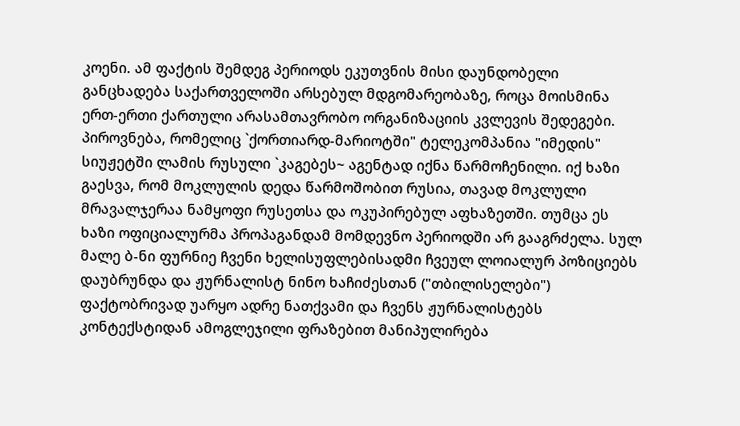კოენი. ამ ფაქტის შემდეგ პერიოდს ეკუთვნის მისი დაუნდობელი განცხადება საქართველოში არსებულ მდგომარეობაზე, როცა მოისმინა ერთ-ერთი ქართული არასამთავრობო ორგანიზაციის კვლევის შედეგები. პიროვნება, რომელიც `ქორთიარდ-მარიოტში" ტელეკომპანია "იმედის" სიუჟეტში ლამის რუსული `კაგებეს~ აგენტად იქნა წარმოჩენილი. იქ ხაზი გაესვა, რომ მოკლულის დედა წარმოშობით რუსია, თავად მოკლული მრავალჯერაა ნამყოფი რუსეთსა და ოკუპირებულ აფხაზეთში. თუმცა ეს ხაზი ოფიციალურმა პროპაგანდამ მომდევნო პერიოდში არ გააგრძელა. სულ მალე ბ-ნი ფურნიე ჩვენი ხელისუფლებისადმი ჩვეულ ლოიალურ პოზიციებს დაუბრუნდა და ჟურნალისტ ნინო ხაჩიძესთან ("თბილისელები") ფაქტობრივად უარყო ადრე ნათქვამი და ჩვენს ჟურნალისტებს კონტექსტიდან ამოგლეჯილი ფრაზებით მანიპულირება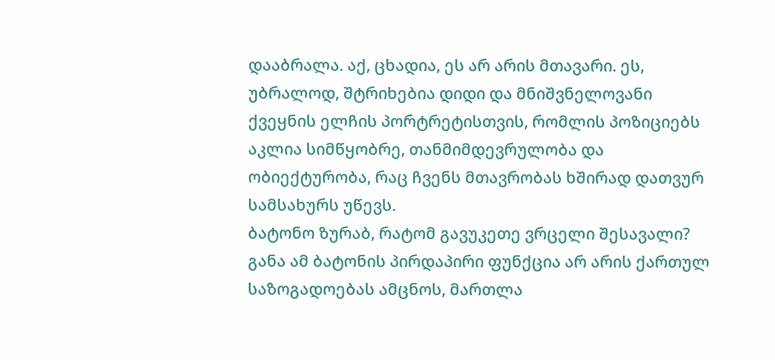დააბრალა. აქ, ცხადია, ეს არ არის მთავარი. ეს, უბრალოდ, შტრიხებია დიდი და მნიშვნელოვანი ქვეყნის ელჩის პორტრეტისთვის, რომლის პოზიციებს აკლია სიმწყობრე, თანმიმდევრულობა და ობიექტურობა, რაც ჩვენს მთავრობას ხშირად დათვურ სამსახურს უწევს.
ბატონო ზურაბ, რატომ გავუკეთე ვრცელი შესავალი? განა ამ ბატონის პირდაპირი ფუნქცია არ არის ქართულ საზოგადოებას ამცნოს, მართლა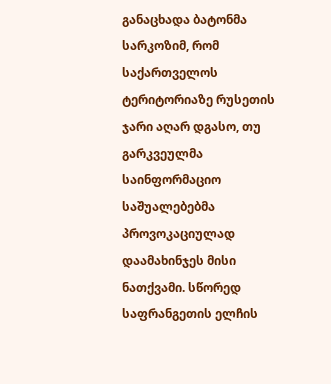განაცხადა ბატონმა სარკოზიმ, რომ საქართველოს ტერიტორიაზე რუსეთის ჯარი აღარ დგასო, თუ გარკვეულმა საინფორმაციო საშუალებებმა პროვოკაციულად დაამახინჯეს მისი ნათქვამი. სწორედ საფრანგეთის ელჩის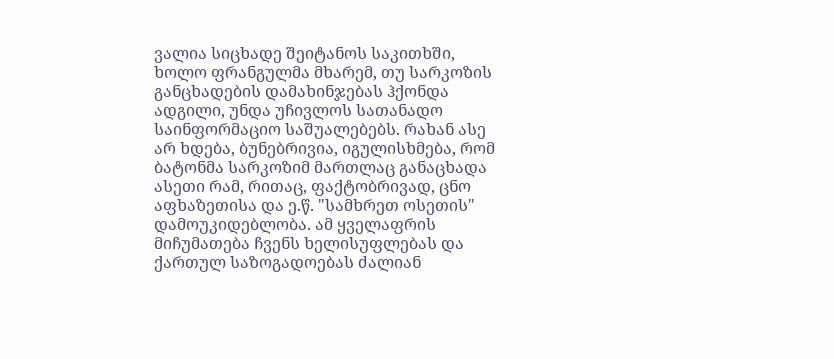ვალია სიცხადე შეიტანოს საკითხში, ხოლო ფრანგულმა მხარემ, თუ სარკოზის განცხადების დამახინჯებას ჰქონდა ადგილი, უნდა უჩივლოს სათანადო საინფორმაციო საშუალებებს. რახან ასე არ ხდება, ბუნებრივია, იგულისხმება, რომ ბატონმა სარკოზიმ მართლაც განაცხადა ასეთი რამ, რითაც, ფაქტობრივად, ცნო აფხაზეთისა და ე.წ. "სამხრეთ ოსეთის" დამოუკიდებლობა. ამ ყველაფრის მიჩუმათება ჩვენს ხელისუფლებას და ქართულ საზოგადოებას ძალიან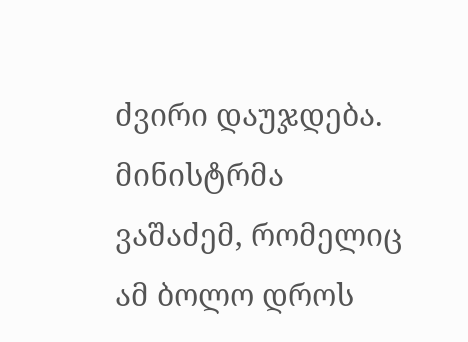ძვირი დაუჯდება. მინისტრმა ვაშაძემ, რომელიც ამ ბოლო დროს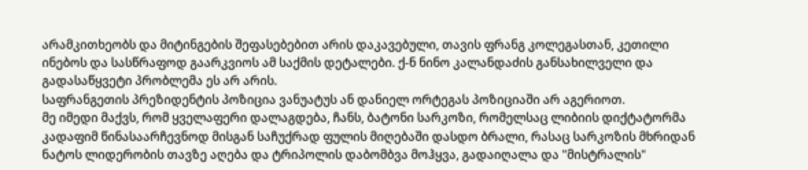არამკითხეობს და მიტინგების შეფასებებით არის დაკავებული, თავის ფრანგ კოლეგასთან, კეთილი ინებოს და სასწრაფოდ გაარკვიოს ამ საქმის დეტალები. ქ-ნ ნინო კალანდაძის განსახილველი და გადასაწყვეტი პრობლემა ეს არ არის.
საფრანგეთის პრეზიდენტის პოზიცია ვანუატუს ან დანიელ ორტეგას პოზიციაში არ აგერიოთ.
მე იმედი მაქვს, რომ ყველაფერი დალაგდება, ჩანს, ბატონი სარკოზი, რომელსაც ლიბიის დიქტატორმა კადაფიმ წინასაარჩევნოდ მისგან საჩუქრად ფულის მიღებაში დასდო ბრალი, რასაც სარკოზის მხრიდან ნატოს ლიდერობის თავზე აღება და ტრიპოლის დაბომბვა მოჰყვა, გადაიღალა და "მისტრალის"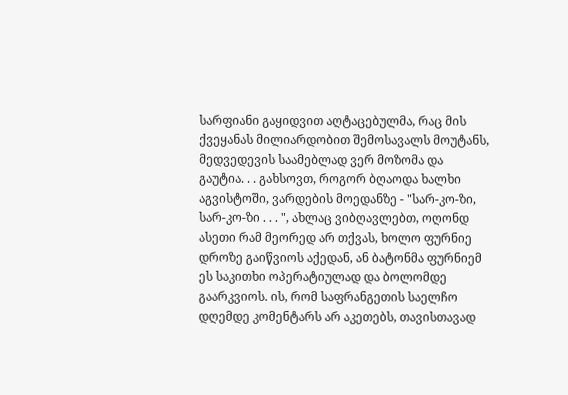სარფიანი გაყიდვით აღტაცებულმა, რაც მის ქვეყანას მილიარდობით შემოსავალს მოუტანს, მედვედევის საამებლად ვერ მოზომა და გაუტია. . . გახსოვთ, როგორ ბღაოდა ხალხი აგვისტოში, ვარდების მოედანზე - "სარ-კო-ზი, სარ-კო-ზი . . . ", ახლაც ვიბღავლებთ, ოღონდ ასეთი რამ მეორედ არ თქვას, ხოლო ფურნიე დროზე გაიწვიოს აქედან, ან ბატონმა ფურნიემ ეს საკითხი ოპერატიულად და ბოლომდე გაარკვიოს. ის, რომ საფრანგეთის საელჩო დღემდე კომენტარს არ აკეთებს, თავისთავად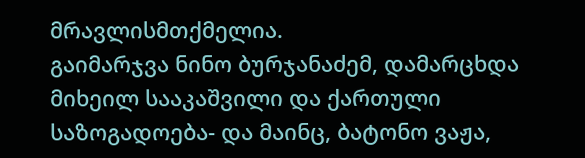მრავლისმთქმელია.
გაიმარჯვა ნინო ბურჯანაძემ, დამარცხდა მიხეილ სააკაშვილი და ქართული საზოგადოება- და მაინც, ბატონო ვაჟა,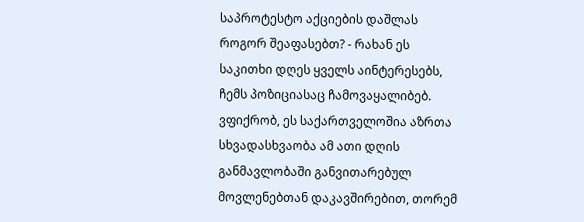საპროტესტო აქციების დაშლას როგორ შეაფასებთ? - რახან ეს საკითხი დღეს ყველს აინტერესებს, ჩემს პოზიციასაც ჩამოვაყალიბებ. ვფიქრობ, ეს საქართველოშია აზრთა სხვადასხვაობა ამ ათი დღის განმავლობაში განვითარებულ მოვლენებთან დაკავშირებით, თორემ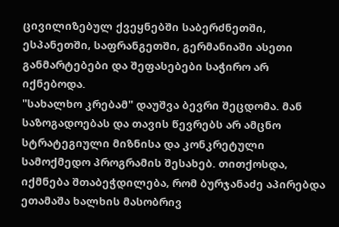ცივილიზებულ ქვეყნებში საბერძნეთში, ესპანეთში, საფრანგეთში, გერმანიაში ასეთი განმარტებები და შეფასებები საჭირო არ იქნებოდა.
"სახალხო კრებამ" დაუშვა ბევრი შეცდომა. მან საზოგადოებას და თავის წევრებს არ ამცნო სტრატეგიული მიზნისა და კონკრეტული სამოქმედო პროგრამის შესახებ. თითქოსდა, იქმნება შთაბეჭდილება, რომ ბურჯანაძე აპირებდა ეთამაშა ხალხის მასობრივ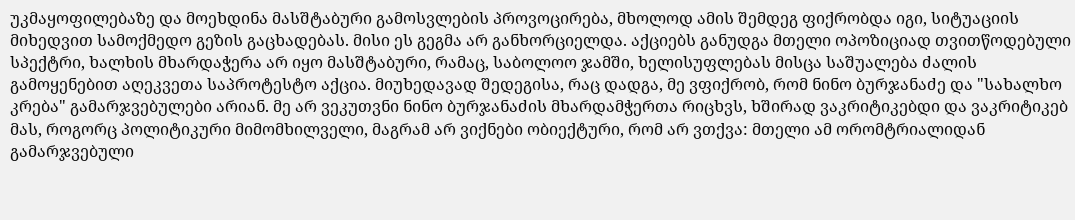უკმაყოფილებაზე და მოეხდინა მასშტაბური გამოსვლების პროვოცირება, მხოლოდ ამის შემდეგ ფიქრობდა იგი, სიტუაციის მიხედვით სამოქმედო გეზის გაცხადებას. მისი ეს გეგმა არ განხორციელდა. აქციებს განუდგა მთელი ოპოზიციად თვითწოდებული სპექტრი, ხალხის მხარდაჭერა არ იყო მასშტაბური, რამაც, საბოლოო ჯამში, ხელისუფლებას მისცა საშუალება ძალის გამოყენებით აღეკვეთა საპროტესტო აქცია. მიუხედავად შედეგისა, რაც დადგა, მე ვფიქრობ, რომ ნინო ბურჯანაძე და "სახალხო კრება" გამარჯვებულები არიან. მე არ ვეკუთვნი ნინო ბურჯანაძის მხარდამჭერთა რიცხვს, ხშირად ვაკრიტიკებდი და ვაკრიტიკებ მას, როგორც პოლიტიკური მიმომხილველი, მაგრამ არ ვიქნები ობიექტური, რომ არ ვთქვა: მთელი ამ ორომტრიალიდან გამარჯვებული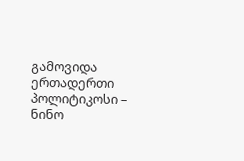გამოვიდა ერთადერთი პოლიტიკოსი – ნინო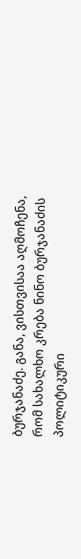ბურჯანაძე. განა, ვისთვისაა აღმოჩენა, რომ სახალხო კრება ნინო ბურჯანაძის პოლიტიკური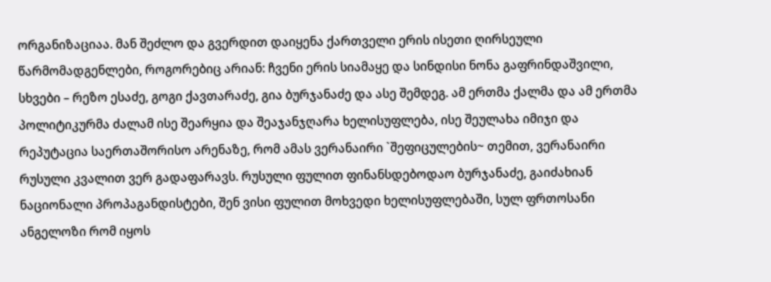ორგანიზაციაა. მან შეძლო და გვერდით დაიყენა ქართველი ერის ისეთი ღირსეული წარმომადგენლები, როგორებიც არიან: ჩვენი ერის სიამაყე და სინდისი ნონა გაფრინდაშვილი, სხვები – რეზო ესაძე, გოგი ქავთარაძე, გია ბურჯანაძე და ასე შემდეგ. ამ ერთმა ქალმა და ამ ერთმა პოლიტიკურმა ძალამ ისე შეარყია და შეაჯანჯღარა ხელისუფლება, ისე შეულახა იმიჯი და რეპუტაცია საერთაშორისო არენაზე, რომ ამას ვერანაირი `შეფიცულების~ თემით, ვერანაირი რუსული კვალით ვერ გადაფარავს. რუსული ფულით ფინანსდებოდაო ბურჯანაძე, გაიძახიან ნაციონალი პროპაგანდისტები, შენ ვისი ფულით მოხვედი ხელისუფლებაში, სულ ფრთოსანი ანგელოზი რომ იყოს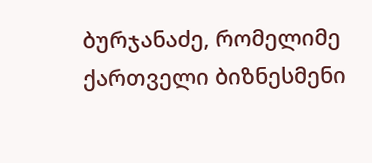ბურჯანაძე, რომელიმე ქართველი ბიზნესმენი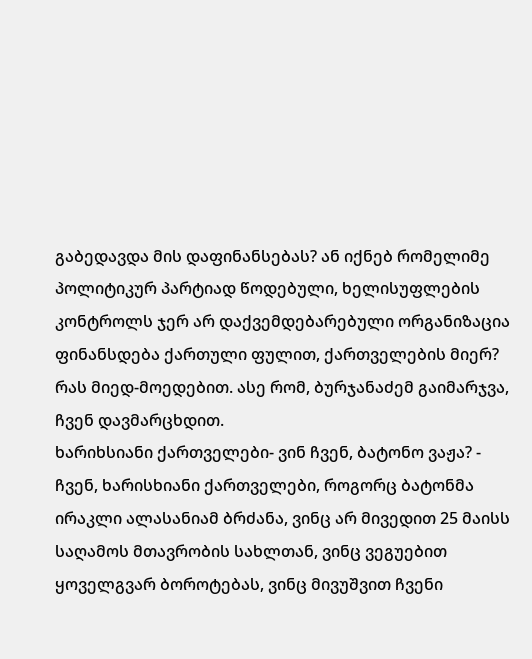გაბედავდა მის დაფინანსებას? ან იქნებ რომელიმე პოლიტიკურ პარტიად წოდებული, ხელისუფლების კონტროლს ჯერ არ დაქვემდებარებული ორგანიზაცია ფინანსდება ქართული ფულით, ქართველების მიერ? რას მიედ-მოედებით. ასე რომ, ბურჯანაძემ გაიმარჯვა, ჩვენ დავმარცხდით.
ხარიხსიანი ქართველები- ვინ ჩვენ, ბატონო ვაჟა? - ჩვენ, ხარისხიანი ქართველები, როგორც ბატონმა ირაკლი ალასანიამ ბრძანა, ვინც არ მივედით 25 მაისს საღამოს მთავრობის სახლთან, ვინც ვეგუებით ყოველგვარ ბოროტებას, ვინც მივუშვით ჩვენი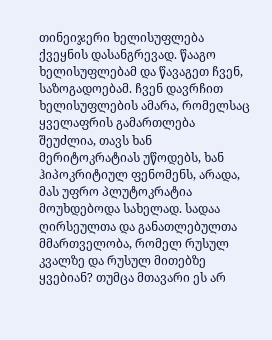თინეიჯერი ხელისუფლება ქვეყნის დასანგრევად. წააგო ხელისუფლებამ და წავაგეთ ჩვენ, საზოგადოებამ. ჩვენ დავრჩით ხელისუფლების ამარა, რომელსაც ყველაფრის გამართლება შეუძლია, თავს ხან მერიტოკრატიას უწოდებს, ხან ჰიპოკრიტიულ ფენომენს, არადა, მას უფრო პლუტოკრატია მოუხდებოდა სახელად. სადაა ღირსეულთა და განათლებულთა მმართველობა, რომელ რუსულ კვალზე და რუსულ მითებზე ყვებიან? თუმცა მთავარი ეს არ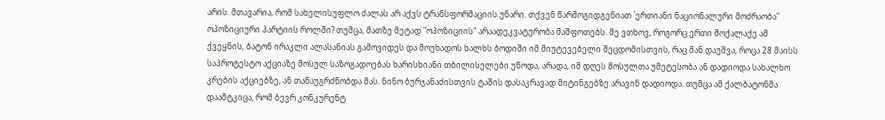არის. მთავარია, რომ სახელისუფლო ძალას არ აქვს ტრანსფორმაციის უნარი. თქვენ წარმოგიდგენიათ `ერთიანი ნაციონალური მოძრაობა" ოპოზიციური პარტიის როლში? თუმცა, მათზე მეტად "ოპოზიციის" არაადეკვატურობა მაშფოთებს. მე ვთხოვ, როგორც ერთი მოქალაქე ამ ქვეყნის, ბატონ ირაკლი ალასანიას გამოვიდეს და მოუხადოს ხალხს ბოდიში იმ მიუტევებელი შეცდომისთვის, რაც მან დაუშვა, როცა 28 მაისს საპროტესტო აქციაზე მოსულ საზოგადოებას ხარისხიანი თბილისელები უწოდა, არადა, იმ დღეს მოსულთა უმეტესობა ან დადიოდა სახალხო კრების აქციებზე, ან თანაუგრძნობდა მას. ნინო ბურჯანაძისთვის ტაშის დასაკრავად მიტინგებზე არავინ დადიოდა. თუმცა ამ ქალბატონმა დაამტკიცა, რომ ბევრ კონკურენტ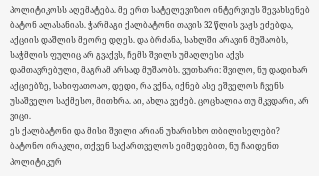პოლიტიკოსს აღემატება. მე ერთ სატელევიზიო ინტერვიუს შევახსენებ ბატონ ალასანიას. ჭარმაგი ქალბატონი თავის 32 წლის ვაჟს ეძებდა, აქციის დაშლის მეორე დღეს. და ბრძანა, სახლში არავინ მუშაობს, საჭმლის ფულიც არ გვაქვს, ჩემს შვილს უმაღლესი აქვს დამთავრებული, მაგრამ არსად მუშაობს. ვუთხარი: შვილო, ნუ დადიხარ აქციებზე, სახიფათოაო, დედი, რა ვქნა, იქნებ ასე ეშველოს ჩვენს უსაშველო საქმესო, მითხრა. აი, ახლა ვეძებ. ცოცხალია თუ მკვდარი, არ ვიცი.
ეს ქალბატონი და მისი შვილი არიან უხარისხო თბილისელები? ბატონო ირაკლი, თქვენ საქართველოს ეიმედებით, ნუ ჩაიდენთ პოლიტიკურ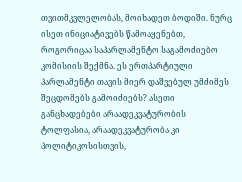თვითმკვლელობას, მოიხადეთ ბოდიში. ნურც ისეთ ინიციატივებს წამოაყენებთ, როგორიცაა საპარლამენტო საგამოძიებო კომისიის შექმნა. ეს ერთპარტიული პარლამენტი თავის მიერ დაშვებულ უმძიმეს შეცდომებს გამოიძიებს? ასეთი განცხადებები არაადეკვატურობის ტოლფასია, არაადეკვატურობა კი პოლიტიკოსისთვის,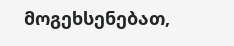მოგეხსენებათ,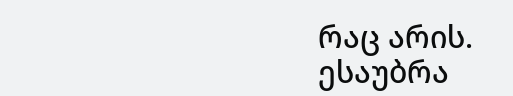რაც არის.
ესაუბრა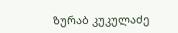ზურაბ კუკულაძე